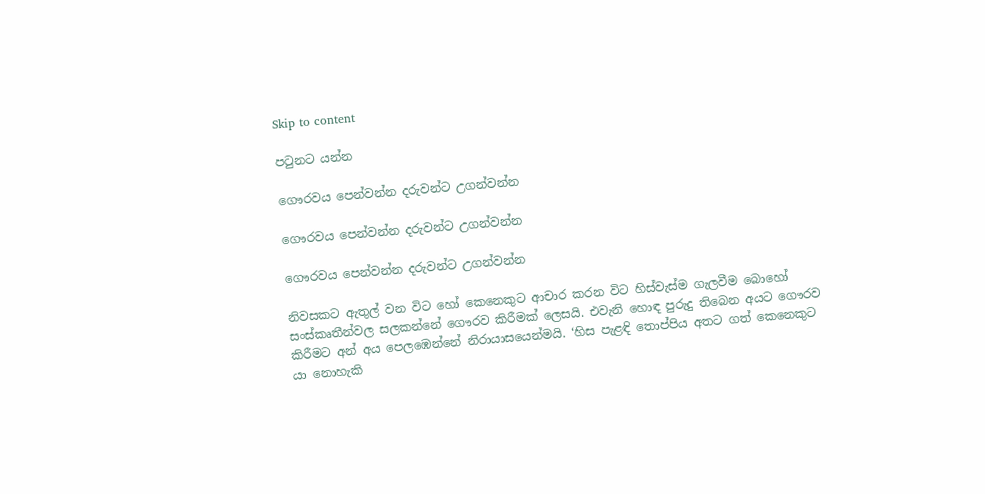Skip to content

පටුනට යන්න

ගෞරවය පෙන්වන්න දරුවන්ට උගන්වන්න

ගෞරවය පෙන්වන්න දරුවන්ට උගන්වන්න

ගෞරවය පෙන්වන්න දරුවන්ට උගන්වන්න

නිවසකට ඇතුල් වන විට හෝ කෙනෙකුට ආචාර කරන විට හිස්වැස්ම ගැලවීම බොහෝ සංස්කෘතීන්වල සලකන්නේ ගෞරව කිරීමක් ලෙසයි. එවැනි හොඳ පුරුදු තිබෙන අයට ගෞරව කිරීමට අන් අය පෙලඹෙන්නේ නිරායාසයෙන්මයි. ‘හිස පැළඳි තොප්පිය අතට ගත් කෙනෙකුට යා නොහැකි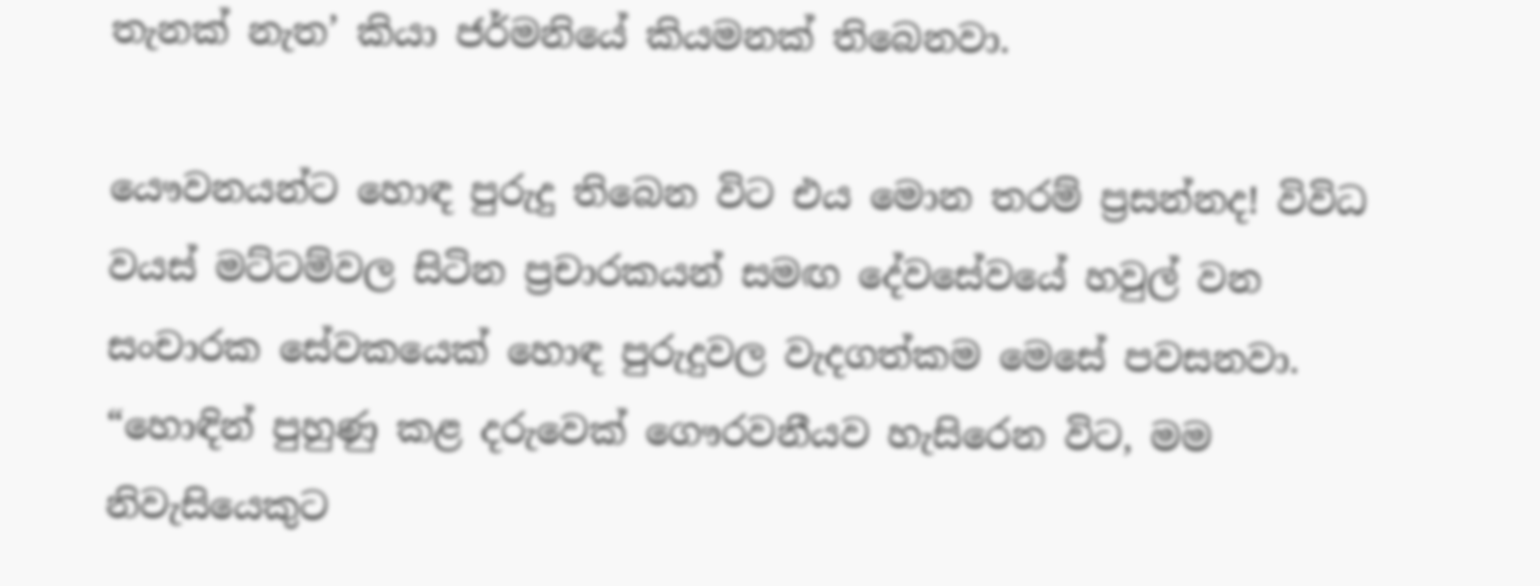තැනක් නැත’ කියා ජර්මනියේ කියමනක් තිබෙනවා.

යෞවනයන්ට හොඳ පුරුදු තිබෙන විට එය මොන තරම් ප්‍රසන්නද! විවිධ වයස් මට්ටම්වල සිටින ප්‍රචාරකයන් සමඟ දේවසේවයේ හවුල් වන සංචාරක සේවකයෙක් හොඳ පුරුදුවල වැදගත්කම මෙසේ පවසනවා. “හොඳින් පුහුණු කළ දරුවෙක් ගෞරවනීයව හැසිරෙන විට, මම නිවැසියෙකුට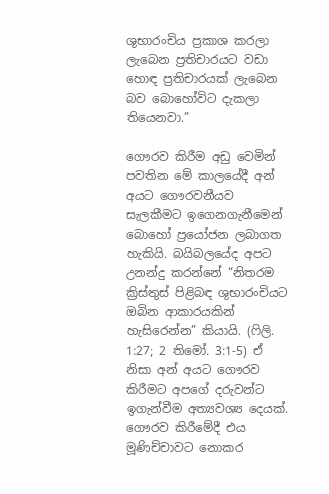ශුභාරංචිය ප්‍රකාශ කරලා ලැබෙන ප්‍රතිචාරයට වඩා හොඳ ප්‍රතිචාරයක් ලැබෙන බව බොහෝවිට දැකලා තියෙනවා.”

ගෞරව කිරීම අඩු වෙමින් පවතින මේ කාලයේදී අන් අයට ගෞරවනීයව සැලකීමට ඉගෙනගැනීමෙන් බොහෝ ප්‍රයෝජන ලබාගත හැකියි. බයිබලයේද අපට උනන්දු කරන්නේ “නිතරම ක්‍රිස්තුස් පිළිබඳ ශුභාරංචියට ඔබින ආකාරයකින් හැසිරෙන්න” කියායි. (ෆිලි. 1:27; 2 තිමෝ. 3:1-5) ඒ නිසා අන් අයට ගෞරව කිරීමට අපගේ දරුවන්ට ඉගැන්වීම අත්‍යවශ්‍ය දෙයක්. ගෞරව කිරීමේදී එය මූණිච්චාවට නොකර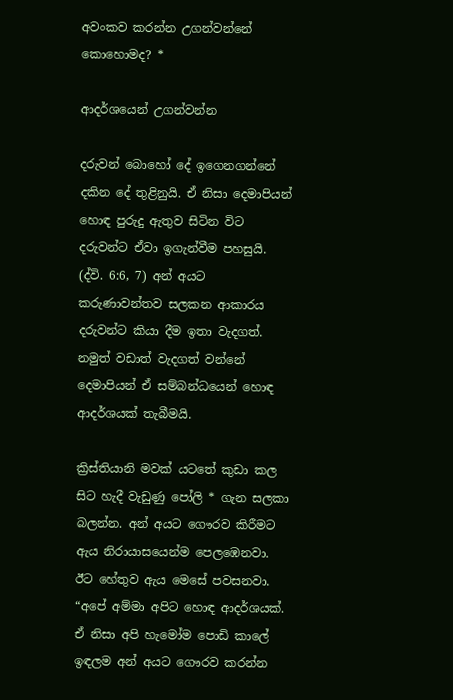අවංකව කරන්න උගන්වන්නේ කොහොමද? *

ආදර්ශයෙන් උගන්වන්න

දරුවන් බොහෝ දේ ඉගෙනගන්නේ දකින දේ තුළිනුයි. ඒ නිසා දෙමාපියන් හොඳ පුරුදු ඇතුව සිටින විට දරුවන්ට ඒවා ඉගැන්වීම පහසුයි. (ද්වි. 6:6, 7) අන් අයට කරුණාවන්තව සලකන ආකාරය දරුවන්ට කියා දීම ඉතා වැදගත්. නමුත් වඩාත් වැදගත් වන්නේ දෙමාපියන් ඒ සම්බන්ධයෙන් හොඳ ආදර්ශයක් තැබීමයි.

ක්‍රිස්තියානි මවක් යටතේ කුඩා කල සිට හැදී වැඩුණු පෝලි * ගැන සලකා බලන්න. අන් අයට ගෞරව කිරීමට ඇය නිරායාසයෙන්ම පෙලඹෙනවා. ඊට හේතුව ඇය මෙසේ පවසනවා. “අපේ අම්මා අපිට හොඳ ආදර්ශයක්. ඒ නිසා අපි හැමෝම පොඩි කාලේ ඉඳලම අන් අයට ගෞරව කරන්න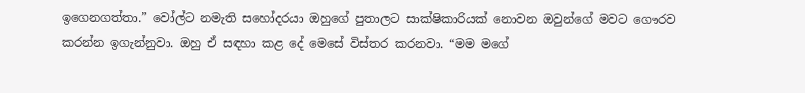ඉගෙනගත්තා.” වෝල්ට නමැති සහෝදරයා ඔහුගේ පුතාලට සාක්ෂිකාරියක් නොවන ඔවුන්ගේ මවට ගෞරව කරන්න ඉගැන්නුවා. ඔහු ඒ සඳහා කළ දේ මෙසේ විස්තර කරනවා. “මම මගේ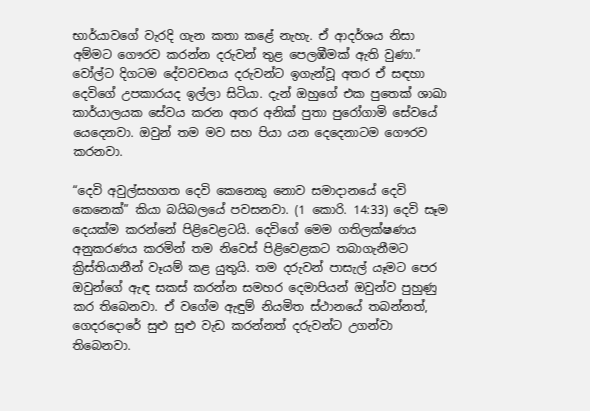භාර්යාවගේ වැරදි ගැන කතා කළේ නැහැ. ඒ ආදර්ශය නිසා අම්මට ගෞරව කරන්න දරුවන් තුළ පෙලඹීමක් ඇති වුණා.” වෝල්ට දිගටම දේවවචනය දරුවන්ට ඉගැන්වූ අතර ඒ සඳහා දෙවිගේ උපකාරයද ඉල්ලා සිටියා. දැන් ඔහුගේ එක පුතෙක් ශාඛා කාර්යාලයක සේවය කරන අතර අනික් පුතා පුරෝගාමි සේවයේ යෙදෙනවා. ඔවුන් තම මව සහ පියා යන දෙදෙනාටම ගෞරව කරනවා.

“දෙවි අවුල්සහගත දෙවි කෙනෙකු නොව සමාදානයේ දෙවි කෙනෙක්” කියා බයිබලයේ පවසනවා. (1 කොරි. 14:33) දෙවි සෑම දෙයක්ම කරන්නේ පිළිවෙළටයි. දෙවිගේ මෙම ගතිලක්ෂණය අනුකරණය කරමින් තම නිවෙස් පිළිවෙළකට තබාගැනීමට ක්‍රිස්තියානීන් වෑයම් කළ යුතුයි. තම දරුවන් පාසැල් යෑමට පෙර ඔවුන්ගේ ඇඳ සකස් කරන්න සමහර දෙමාපියන් ඔවුන්ව පුහුණු කර තිබෙනවා. ඒ වගේම ඇඳුම් නියමිත ස්ථානයේ තබන්නත්, ගෙදරදොරේ සුළු සුළු වැඩ කරන්නත් දරුවන්ට උගන්වා තිබෙනවා.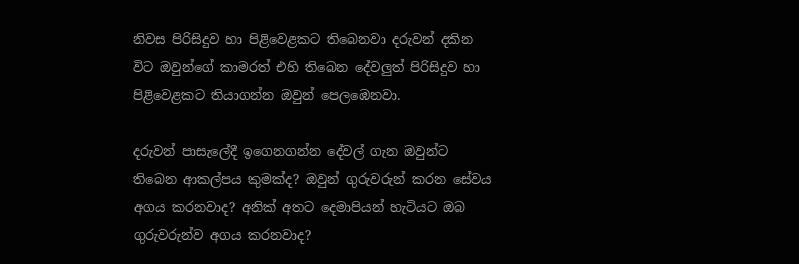නිවස පිරිසිදුව හා පිළිවෙළකට තිබෙනවා දරුවන් දකින විට ඔවුන්ගේ කාමරත් එහි තිබෙන දේවලුත් පිරිසිදුව හා පිළිවෙළකට තියාගන්න ඔවුන් පෙලඹෙනවා.

දරුවන් පාසැලේදී ඉගෙනගන්න දේවල් ගැන ඔවුන්ට තිබෙන ආකල්පය කුමක්ද? ඔවුන් ගුරුවරුන් කරන සේවය අගය කරනවාද? අනික් අතට දෙමාපියන් හැටියට ඔබ ගුරුවරුන්ව අගය කරනවාද?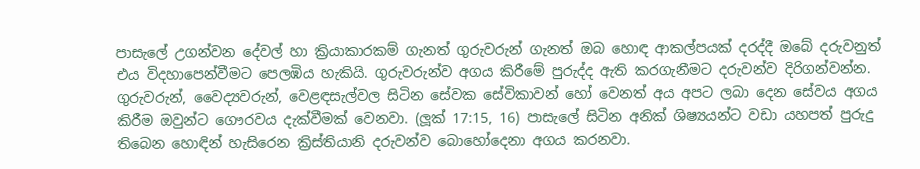පාසැලේ උගන්වන දේවල් හා ක්‍රියාකාරකම් ගැනත් ගුරුවරුන් ගැනත් ඔබ හොඳ ආකල්පයක් දරද්දී ඔබේ දරුවනුත් එය විදහාපෙන්වීමට පෙලඹිය හැකියි. ගුරුවරුන්ව අගය කිරීමේ පුරුද්ද ඇති කරගැනීමට දරුවන්ව දිරිගන්වන්න. ගුරුවරුන්, වෛද්‍යවරුන්, වෙළඳසැල්වල සිටින සේවක සේවිකාවන් හෝ වෙනත් අය අපට ලබා දෙන සේවය අගය කිරීම ඔවුන්ට ගෞරවය දැක්වීමක් වෙනවා. (ලූක් 17:15, 16) පාසැලේ සිටින අනික් ශිෂ්‍යයන්ට වඩා යහපත් පුරුදු තිබෙන හොඳින් හැසිරෙන ක්‍රිස්තියානි දරුවන්ව බොහෝදෙනා අගය කරනවා.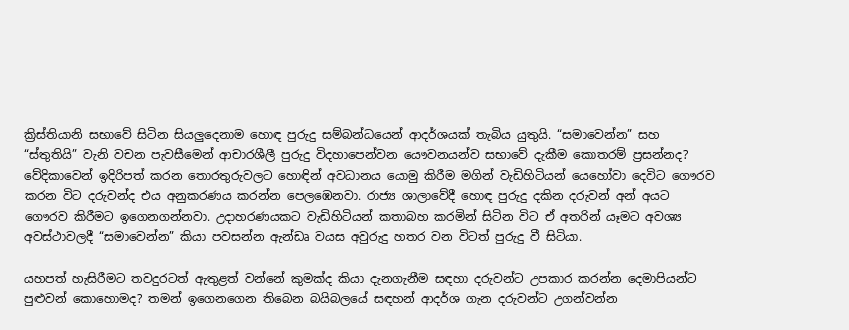ක්‍රිස්තියානි සභාවේ සිටින සියලුදෙනාම හොඳ පුරුදු සම්බන්ධයෙන් ආදර්ශයක් තැබිය යුතුයි. “සමාවෙන්න” සහ “ස්තුතියි” වැනි වචන පැවසීමෙන් ආචාරශීලී පුරුදු විදහාපෙන්වන යෞවනයන්ව සභාවේ දැකීම කොතරම් ප්‍රසන්නද? වේදිකාවෙන් ඉදිරිපත් කරන තොරතුරුවලට හොඳින් අවධානය යොමු කිරීම මගින් වැඩිහිටියන් යෙහෝවා දෙවිට ගෞරව කරන විට දරුවන්ද එය අනුකරණය කරන්න පෙලඹෙනවා. රාජ්‍ය ශාලාවේදී හොඳ පුරුදු දකින දරුවන් අන් අයට ගෞරව කිරීමට ඉගෙනගන්නවා. උදාහරණයකට වැඩිහිටියන් කතාබහ කරමින් සිටින විට ඒ අතරින් යෑමට අවශ්‍ය අවස්ථාවලදී “සමාවෙන්න” කියා පවසන්න ඇන්ඩෘ වයස අවුරුදු හතර වන විටත් පුරුදු වී සිටියා.

යහපත් හැසිරීමට තවදුරටත් ඇතුළත් වන්නේ කුමක්ද කියා දැනගැනීම සඳහා දරුවන්ට උපකාර කරන්න දෙමාපියන්ට පුළුවන් කොහොමද? තමන් ඉගෙනගෙන තිබෙන බයිබලයේ සඳහන් ආදර්ශ ගැන දරුවන්ට උගන්වන්න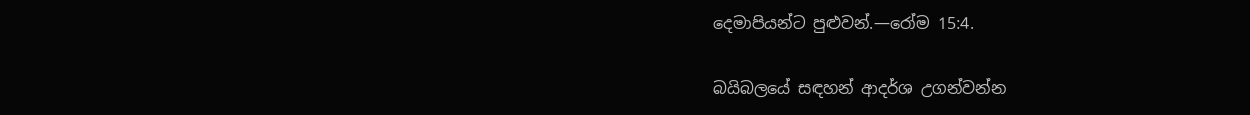දෙමාපියන්ට පුළුවන්.—රෝම 15:4.

බයිබලයේ සඳහන් ආදර්ශ උගන්වන්න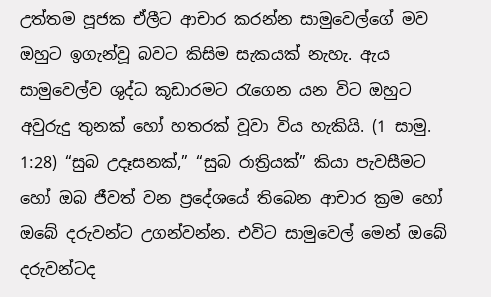උත්තම පූජක ඒලීට ආචාර කරන්න සාමුවෙල්ගේ මව ඔහුට ඉගැන්වූ බවට කිසිම සැකයක් නැහැ. ඇය සාමුවෙල්ව ශුද්ධ කූඩාරමට රැගෙන යන විට ඔහුට අවුරුදු තුනක් හෝ හතරක් වූවා විය හැකියි. (1 සාමු. 1:28) “සුබ උදෑසනක්,” “සුබ රාත්‍රියක්” කියා පැවසීමට හෝ ඔබ ජීවත් වන ප්‍රදේශයේ තිබෙන ආචාර ක්‍රම හෝ ඔබේ දරුවන්ට උගන්වන්න. එවිට සාමුවෙල් මෙන් ඔබේ දරුවන්ටද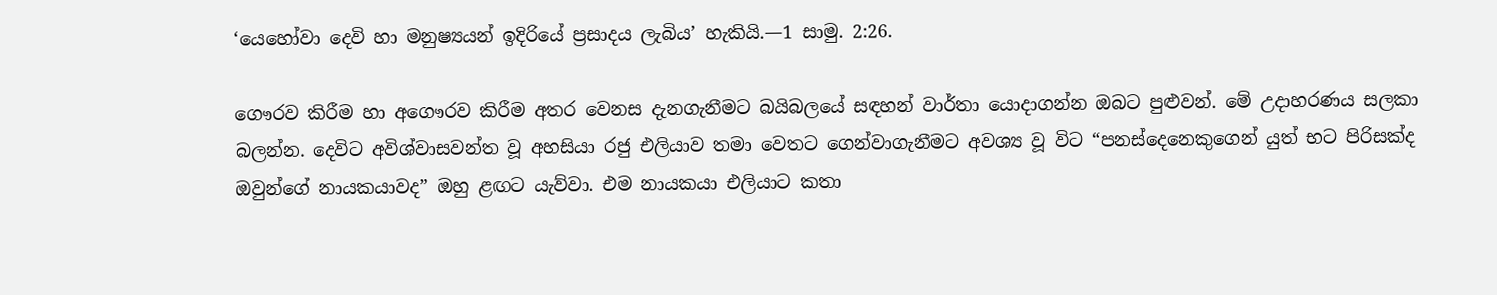‘යෙහෝවා දෙවි හා මනුෂ්‍යයන් ඉදිරියේ ප්‍රසාදය ලැබිය’ හැකියි.—1 සාමු. 2:26.

ගෞරව කිරීම හා අගෞරව කිරීම අතර වෙනස දැනගැනීමට බයිබලයේ සඳහන් වාර්තා යොදාගන්න ඔබට පුළුවන්. මේ උදාහරණය සලකා බලන්න. දෙවිට අවිශ්වාසවන්ත වූ අහසියා රජු එලියාව තමා වෙතට ගෙන්වාගැනීමට අවශ්‍ය වූ විට “පනස්දෙනෙකුගෙන් යුත් භට පිරිසක්ද ඔවුන්ගේ නායකයාවද” ඔහු ළඟට යැව්වා. එම නායකයා එලියාට කතා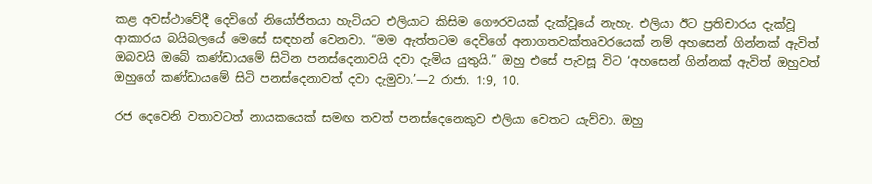කළ අවස්ථාවේදී දෙවිගේ නියෝජිතයා හැටියට එලියාට කිසිම ගෞරවයක් දැක්වූයේ නැහැ. එලියා ඊට ප්‍රතිචාරය දැක්වූ ආකාරය බයිබලයේ මෙසේ සඳහන් වෙනවා. “මම ඇත්තටම දෙවිගේ අනාගතවක්තෘවරයෙක් නම් අහසෙන් ගින්නක් ඇවිත් ඔබවයි ඔබේ කණ්ඩායමේ සිටින පනස්දෙනාවයි දවා දැමිය යුතුයි.” ඔහු එසේ පැවසූ විට ‘අහසෙන් ගින්නක් ඇවිත් ඔහුවත් ඔහුගේ කණ්ඩායමේ සිටි පනස්දෙනාවත් දවා දැමුවා.’—2 රාජා. 1:9, 10.

රජ දෙවෙනි වතාවටත් නායකයෙක් සමඟ තවත් පනස්දෙනෙකුව එලියා වෙතට යැව්වා. ඔහු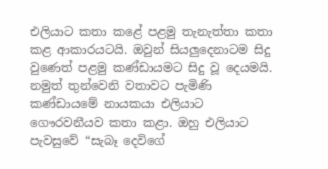එලියාට කතා කළේ පළමු තැනැත්තා කතා කළ ආකාරයටයි. ඔවුන් සියලුදෙනාටම සිදු වුණෙත් පළමු කණ්ඩායමට සිදු වූ දෙයමයි. නමුත් තුන්වෙනි වතාවට පැමිණි කණ්ඩායමේ නායකයා එලියාට ගෞරවනීයව කතා කළා. ඔහු එලියාට පැවසුවේ “සැබෑ දෙවිගේ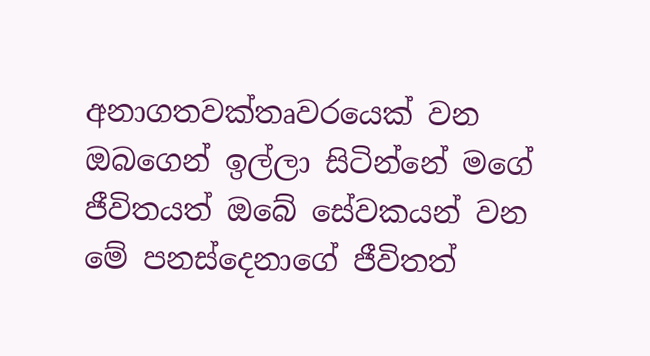අනාගතවක්තෘවරයෙක් වන ඔබගෙන් ඉල්ලා සිටින්නේ මගේ ජීවිතයත් ඔබේ සේවකයන් වන මේ පනස්දෙනාගේ ජීවිතත්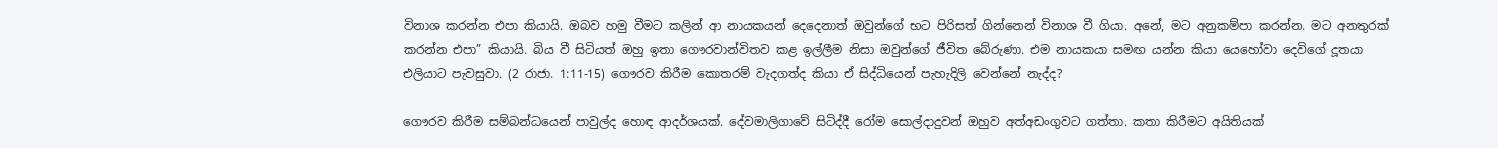විනාශ කරන්න එපා කියායි. ඔබව හමු වීමට කලින් ආ නායකයන් දෙදෙනාත් ඔවුන්ගේ භට පිරිසත් ගින්නෙන් විනාශ වී ගියා. අනේ, මට අනුකම්පා කරන්න. මට අනතුරක් කරන්න එපා” කියායි. බිය වී සිටියත් ඔහු ඉතා ගෞරවාන්විතව කළ ඉල්ලීම නිසා ඔවුන්ගේ ජීවිත බේරුණා. එම නායකයා සමඟ යන්න කියා යෙහෝවා දෙවිගේ දූතයා එලියාට පැවසුවා. (2 රාජා. 1:11-15) ගෞරව කිරීම කොතරම් වැදගත්ද කියා ඒ සිද්ධියෙන් පැහැදිලි වෙන්නේ නැද්ද?

ගෞරව කිරීම සම්බන්ධයෙන් පාවුල්ද හොඳ ආදර්ශයක්. දේවමාලිගාවේ සිටිද්දී රෝම සොල්දාදුවන් ඔහුව අත්අඩංගුවට ගත්තා. කතා කිරීමට අයිතියක්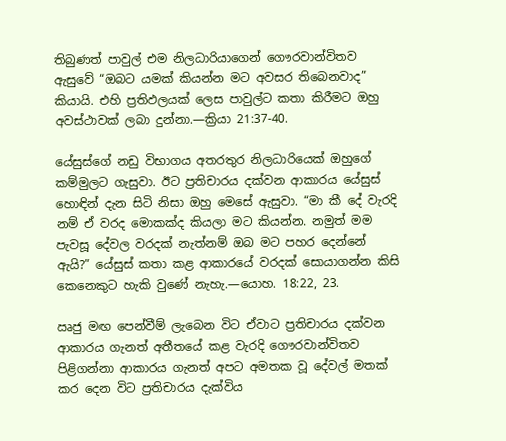තිබුණත් පාවුල් එම නිලධාරියාගෙන් ගෞරවාන්විතව ඇසුවේ “ඔබට යමක් කියන්න මට අවසර තිබෙනවාද” කියායි. එහි ප්‍රතිඵලයක් ලෙස පාවුල්ට කතා කිරීමට ඔහු අවස්ථාවක් ලබා දුන්නා.—ක්‍රියා 21:37-40.

යේසුස්ගේ නඩු විභාගය අතරතුර නිලධාරියෙක් ඔහුගේ කම්මුලට ගැසුවා. ඊට ප්‍රතිචාරය දක්වන ආකාරය යේසුස් හොඳින් දැන සිටි නිසා ඔහු මෙසේ ඇසුවා. “මා කී දේ වැරදි නම් ඒ වරද මොකක්ද කියලා මට කියන්න. නමුත් මම පැවසූ දේවල වරදක් නැත්නම් ඔබ මට පහර දෙන්නේ ඇයි?” යේසුස් කතා කළ ආකාරයේ වරදක් සොයාගන්න කිසි කෙනෙකුට හැකි වුණේ නැහැ.—යොහ. 18:22, 23.

ඍජු මඟ පෙන්වීම් ලැබෙන විට ඒවාට ප්‍රතිචාරය දක්වන ආකාරය ගැනත් අතීතයේ කළ වැරදි ගෞරවාන්විතව පිළිගන්නා ආකාරය ගැනත් අපට අමතක වූ දේවල් මතක් කර දෙන විට ප්‍රතිචාරය දැක්විය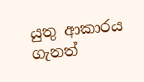යුතු ආකාරය ගැනත්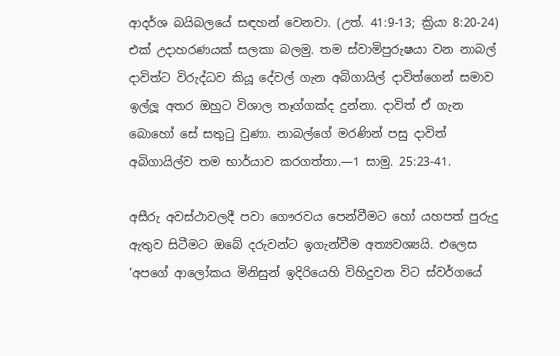ආදර්ශ බයිබලයේ සඳහන් වෙනවා. (උත්. 41:9-13; ක්‍රියා 8:20-24) එක් උදාහරණයක් සලකා බලමු. තම ස්වාමිපුරුෂයා වන නාබල් දාවිත්ට විරුද්ධව කියූ දේවල් ගැන අබිගායිල් දාවිත්ගෙන් සමාව ඉල්ලූ අතර ඔහුට විශාල තෑග්ගක්ද දුන්නා. දාවිත් ඒ ගැන බොහෝ සේ සතුටු වුණා. නාබල්ගේ මරණින් පසු දාවිත් අබිගායිල්ව තම භාර්යාව කරගත්තා.—1 සාමු. 25:23-41.

අසීරු අවස්ථාවලදී පවා ගෞරවය පෙන්වීමට හෝ යහපත් පුරුදු ඇතුව සිටීමට ඔබේ දරුවන්ට ඉගැන්වීම අත්‍යවශ්‍යයි. එලෙස ‘අපගේ ආලෝකය මිනිසුන් ඉදිරියෙහි විහිදුවන විට ස්වර්ගයේ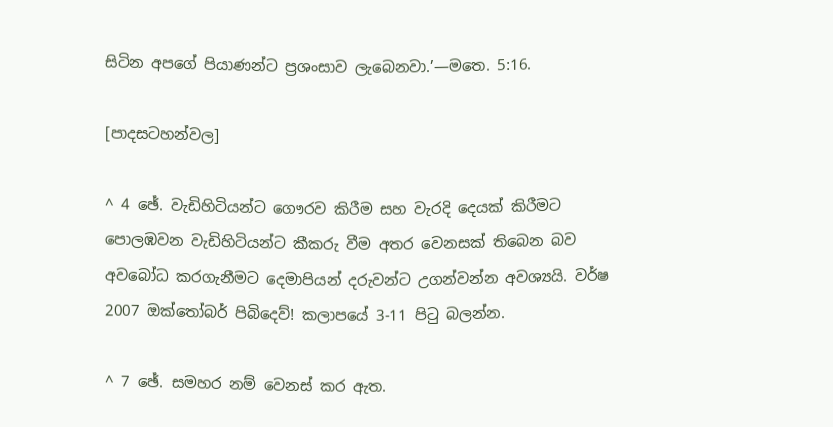සිටින අපගේ පියාණන්ට ප්‍රශංසාව ලැබෙනවා.’—මතෙ. 5:16.

[පාදසටහන්වල]

^ 4 ඡේ. වැඩිහිටියන්ට ගෞරව කිරීම සහ වැරදි දෙයක් කිරීමට පොලඹවන වැඩිහිටියන්ට කීකරු වීම අතර වෙනසක් තිබෙන බව අවබෝධ කරගැනීමට දෙමාපියන් දරුවන්ට උගන්වන්න අවශ්‍යයි. වර්ෂ 2007 ඔක්තෝබර් පිබිදෙව්! කලාපයේ 3-11 පිටු බලන්න.

^ 7 ඡේ. සමහර නම් වෙනස් කර ඇත.